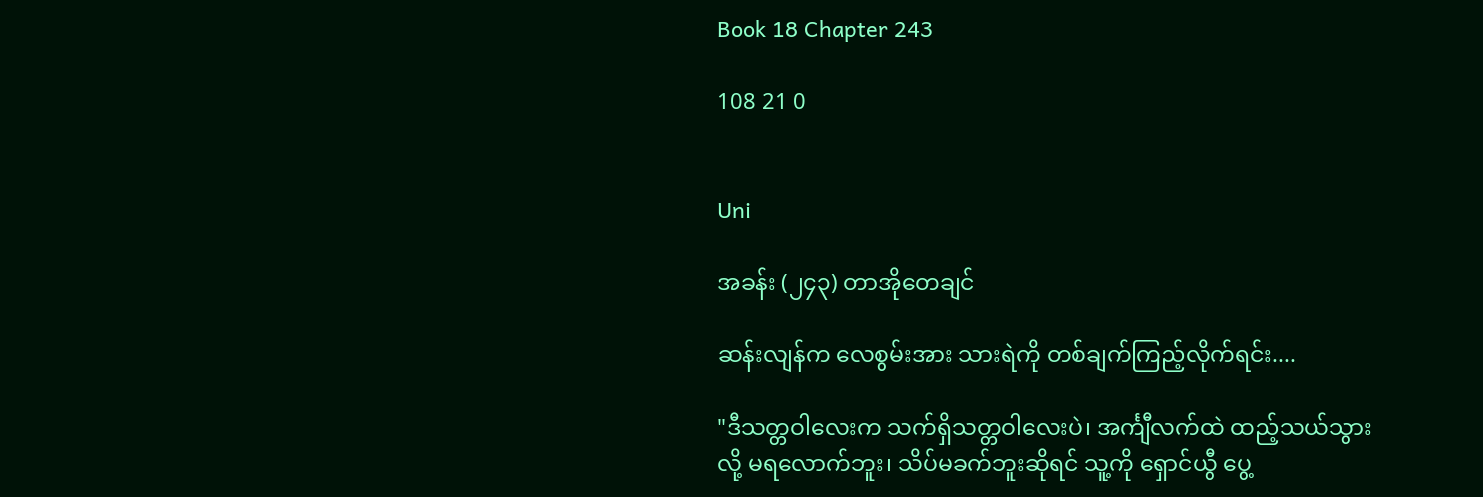Book 18 Chapter 243

108 21 0


Uni

အခန်း (၂၄၃) တာအိုတေချင်

ဆန်းလျန်က လေစွမ်းအား သားရဲကို တစ်ချက်ကြည့်လိုက်ရင်း....

"ဒီသတ္တဝါလေးက သက်ရှိသတ္တဝါလေးပဲ၊ အင်္ကျီလက်ထဲ ထည့်သယ်သွားလို့ မရလောက်ဘူး၊ သိပ်မခက်ဘူးဆိုရင် သူ့ကို ရှောင်ယွီ ပွေ့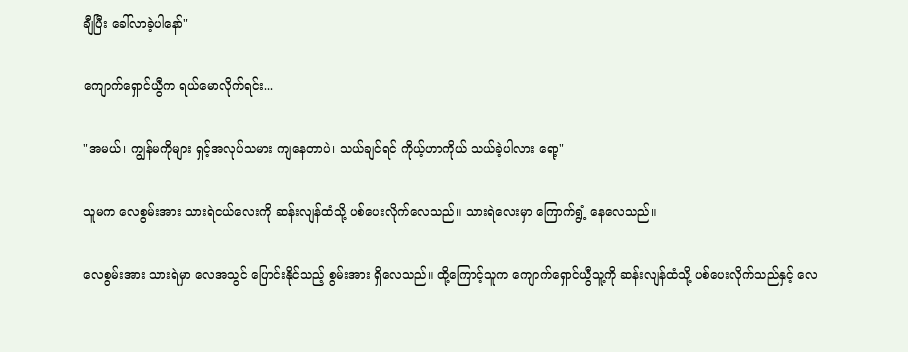ချီပြီး ခေါ်လာခဲ့ပါနော်"

ကျောက်ရှောင်ယွီက ရယ်မောလိုက်ရင်း...

"အမယ်၊ ကျွန်မကိုများ ရှင့်အလုပ်သမား ကျနေတာပဲ၊ သယ်ချင်ရင် ကိုယ့်ဟာကိုယ် သယ်ခဲ့ပါလား ရော့"

သူမက လေစွမ်းအား သားရဲငယ်လေးကို ဆန်းလျန်ထံသို့ ပစ်ပေးလိုက်လေသည်။ သားရဲလေးမှာ ကြောက်ရွံ့ နေလေသည်။

လေစွမ်းအား သားရဲမှာ လေအသွင် ပြောင်းနိုင်သည့် စွမ်းအား ရှိလေသည်။ ထို့ကြောင့်သူက ကျောက်ရှောင်ယွီသူ့ကို ဆန်းလျန်ထံသို့ ပစ်ပေးလိုက်သည်နှင့် လေ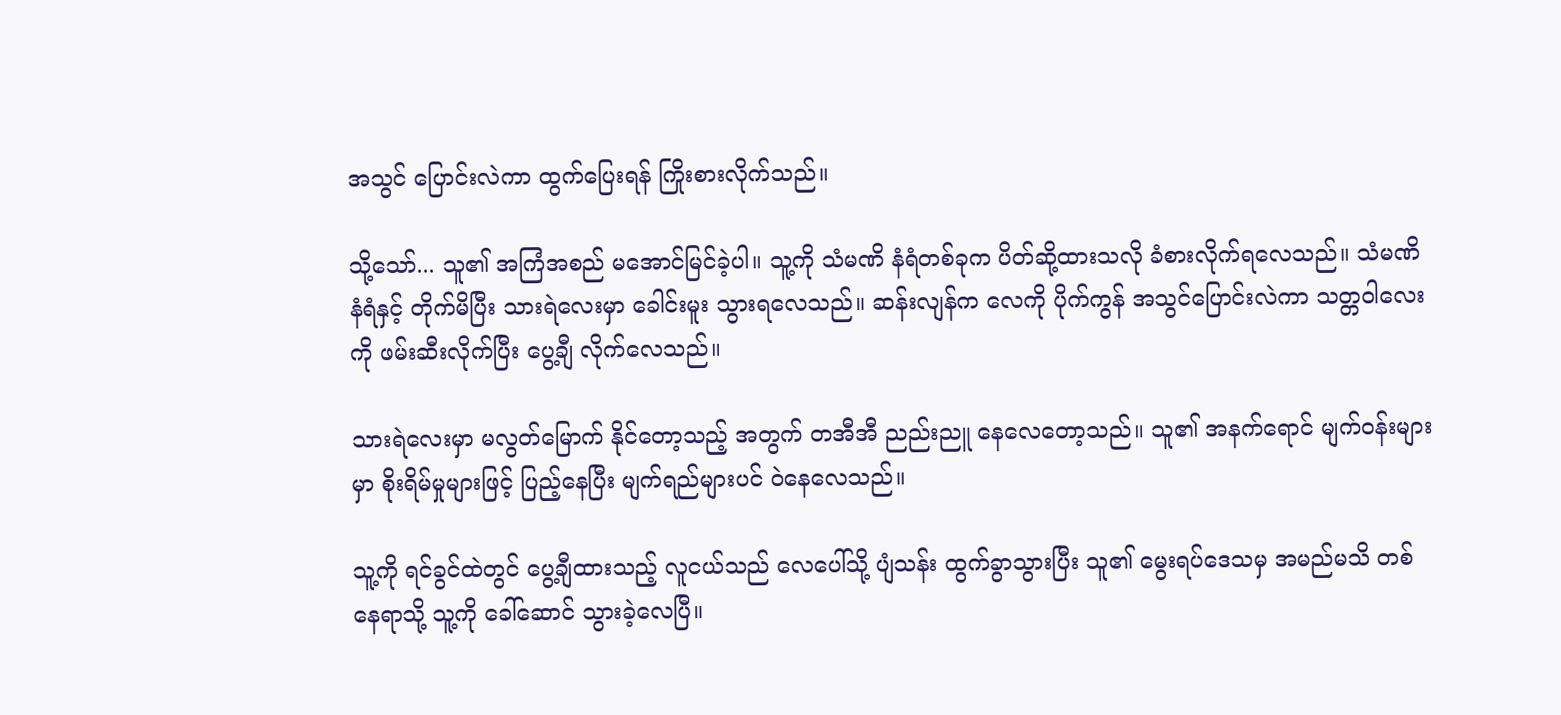အသွင် ပြောင်းလဲကာ ထွက်ပြေးရန် ကြိုးစားလိုက်သည်။

သို့သော်... သူ၏ အကြံအစည် မအောင်မြင်ခဲ့ပါ။ သူ့ကို သံမဏိ နံရံတစ်ခုက ပိတ်ဆို့ထားသလို ခံစားလိုက်ရလေသည်။ သံမဏိနံရံနှင့် တိုက်မိပြီး သားရဲလေးမှာ ခေါင်းမူး သွားရလေသည်။ ဆန်းလျန်က လေကို ပိုက်ကွန် အသွင်ပြောင်းလဲကာ သတ္တဝါလေးကို ဖမ်းဆီးလိုက်ပြီး ပွေ့ချီ လိုက်လေသည်။

သားရဲလေးမှာ မလွတ်မြောက် နိုင်တော့သည့် အတွက် တအီအီ ညည်းညူ နေလေတော့သည်။ သူ၏ အနက်ရောင် မျက်ဝန်းများမှာ စိုးရိမ်မှုများဖြင့် ပြည့်နေပြီး မျက်ရည်များပင် ဝဲနေလေသည်။

သူ့ကို ရင်ခွင်ထဲတွင် ပွေ့ချီထားသည့် လူငယ်သည် လေပေါ်သို့ ပျံသန်း ထွက်ခွာသွားပြီး သူ၏ မွေးရပ်ဒေသမှ အမည်မသိ တစ်နေရာသို့ သူ့ကို ခေါ်ဆောင် သွားခဲ့လေပြီ။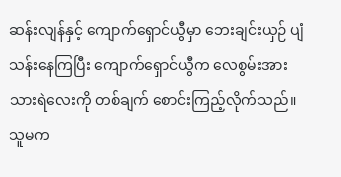ဆန်းလျန်နှင့် ကျောက်ရှောင်ယွီမှာ ဘေးချင်းယှဉ် ပျံသန်းနေကြပြီး ကျောက်ရှောင်ယွီက လေစွမ်းအား သားရဲလေးကို တစ်ချက် စောင်းကြည့်လိုက်သည်။ သူမက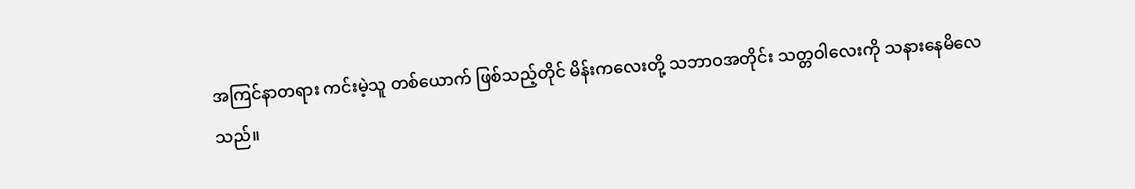အကြင်နာတရား ကင်းမဲ့သူ တစ်ယောက် ဖြစ်သည့်တိုင် မိန်းကလေးတို့ သဘာဝအတိုင်း သတ္တဝါလေးကို သနားနေမိလေသည်။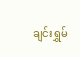ချင်းရွှမ်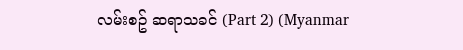လမ်းစဥ် ဆရာသခင် (Part 2) (Myanmar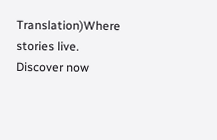Translation)Where stories live. Discover now